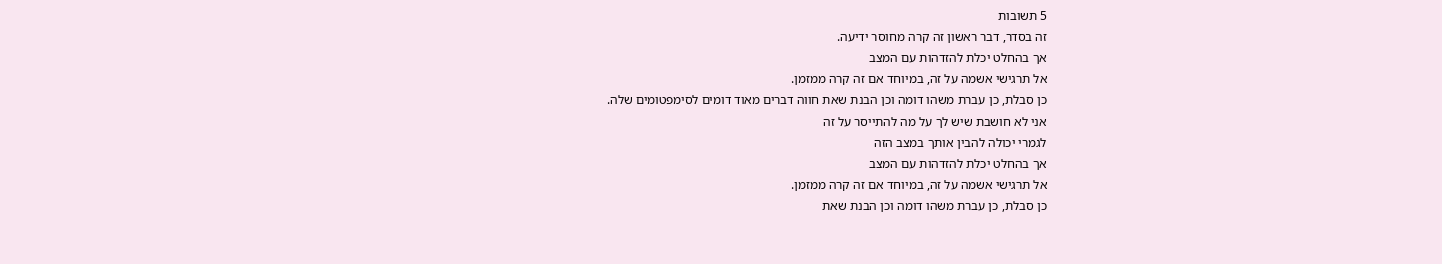5 תשובות
זה בסדר, דבר ראשון זה קרה מחוסר ידיעה.
אך בהחלט יכלת להזדהות עם המצב
אל תרגישי אשמה על זה, במיוחד אם זה קרה ממזמן.
כן סבלת, כן עברת משהו דומה וכן הבנת שאת חווה דברים מאוד דומים לסימפטומים שלה.
אני לא חושבת שיש לך על מה להתייסר על זה
לגמרי יכולה להבין אותך במצב הזה
אך בהחלט יכלת להזדהות עם המצב
אל תרגישי אשמה על זה, במיוחד אם זה קרה ממזמן.
כן סבלת, כן עברת משהו דומה וכן הבנת שאת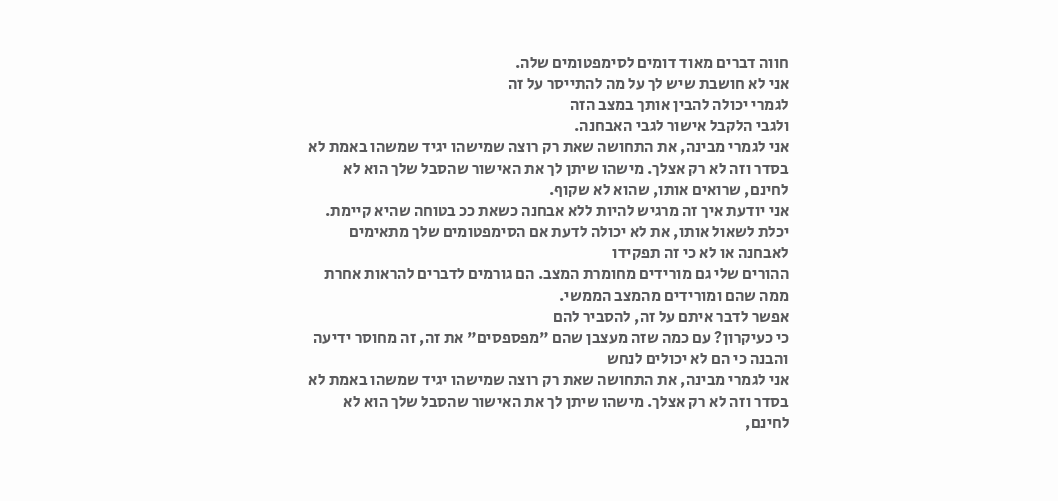חווה דברים מאוד דומים לסימפטומים שלה.
אני לא חושבת שיש לך על מה להתייסר על זה
לגמרי יכולה להבין אותך במצב הזה
ולגבי הלקבל אישור לגבי האבחנה.
אני לגמרי מבינה, את התחושה שאת רק רוצה שמישהו יגיד שמשהו באמת לא בסדר וזה לא רק אצלך. מישהו שיתן לך את האישור שהסבל שלך הוא לא לחינם, שרואים אותו, שהוא לא שקוף.
אני יודעת איך זה מרגיש להיות ללא אבחנה כשאת ככ בטוחה שהיא קיימת.
יכלת לשאול אותו, את לא יכולה לדעת אם הסימפטומים שלך מתאימים לאבחנה או לא כי זה תפקידו
ההורים שלי גם מורידים מחומרת המצב. הם גורמים לדברים להראות אחרת ממה שהם ומורידים מהמצב הממשי.
אפשר לדבר איתם על זה, להסביר להם
כי כעיקרון? עם כמה שזה מעצבן שהם "מפספסים" את זה, זה מחוסר ידיעה והבנה כי הם לא יכולים לנחש
אני לגמרי מבינה, את התחושה שאת רק רוצה שמישהו יגיד שמשהו באמת לא בסדר וזה לא רק אצלך. מישהו שיתן לך את האישור שהסבל שלך הוא לא לחינם,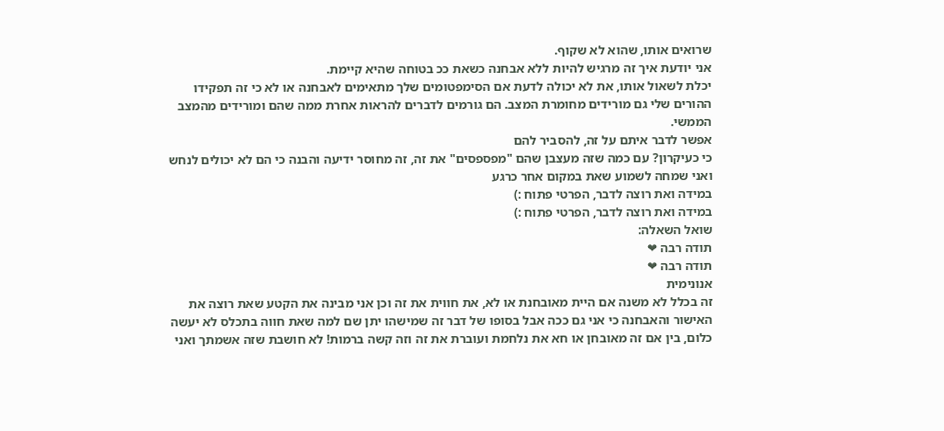שרואים אותו, שהוא לא שקוף.
אני יודעת איך זה מרגיש להיות ללא אבחנה כשאת ככ בטוחה שהיא קיימת.
יכלת לשאול אותו, את לא יכולה לדעת אם הסימפטומים שלך מתאימים לאבחנה או לא כי זה תפקידו
ההורים שלי גם מורידים מחומרת המצב. הם גורמים לדברים להראות אחרת ממה שהם ומורידים מהמצב הממשי.
אפשר לדבר איתם על זה, להסביר להם
כי כעיקרון? עם כמה שזה מעצבן שהם "מפספסים" את זה, זה מחוסר ידיעה והבנה כי הם לא יכולים לנחש
ואני שמחה לשמוע שאת במקום אחר כרגע
במידה ואת רוצה לדבר, הפרטי פתוח :)
במידה ואת רוצה לדבר, הפרטי פתוח :)
שואל השאלה:
תודה רבה ❤
תודה רבה ❤
אנונימית
זה בכלל לא משנה אם היית מאובחנת או לא, את חווית את זה וכן אני מבינה את הקטע שאת רוצה את האישור והאבחנה כי אני גם ככה אבל בסופו של דבר זה שמישהו יתן שם למה שאת חווה בתכלס לא יעשה כלום, בין אם זה מאובחן או חא את נלחמת ועוברת את זה וזה קשה ברמות! לא חושבת שזה אשמתך ואני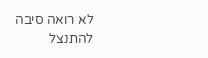לא רואה סיבה להתנצל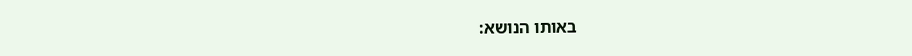באותו הנושא: